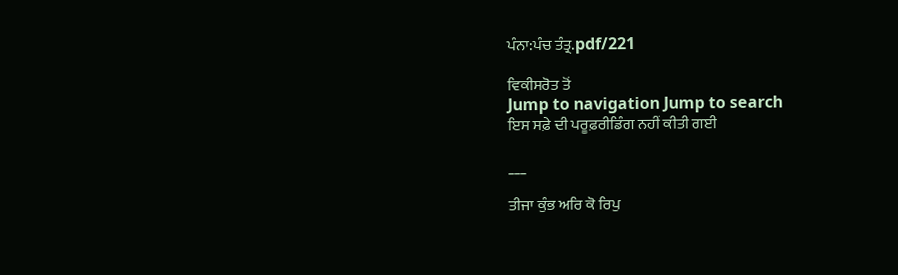ਪੰਨਾ:ਪੰਚ ਤੰਤ੍ਰ.pdf/221

ਵਿਕੀਸਰੋਤ ਤੋਂ
Jump to navigation Jump to search
ਇਸ ਸਫ਼ੇ ਦੀ ਪਰੂਫ਼ਰੀਡਿੰਗ ਨਹੀਂ ਕੀਤੀ ਗਈ

___

ਤੀਜਾ ਕੁੰਭ ਅਰਿ ਕੋ ਰਿਪੁ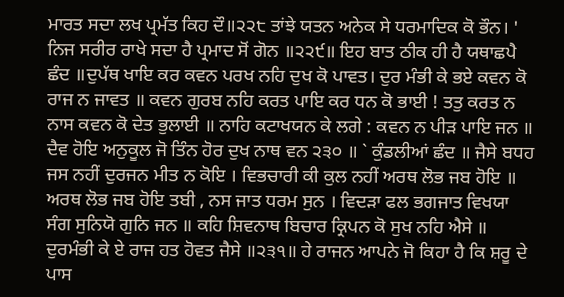ਮਾਰਤ ਸਦਾ ਲਖ ਪ੍ਰਮੱਤ ਕਿਹ ਦੌ॥੨੨੮ ਤਾਂਝੇ ਯਤਨ ਅਨੇਕ ਸੇ ਧਰਮਾਦਿਕ ਕੋ ਭੌਨ। ' ਨਿਜ ਸਰੀਰ ਰਾਖੇ ਸਦਾ ਹੈ ਪ੍ਰਮਾਦ ਸੋਂ ਗੋਨ ॥੨੨੯॥ ਇਹ ਬਾਤ ਠੀਕ ਹੀ ਹੈ ਯਥਾਛਪੈ ਛੰਦ ॥ਦੁਪੱਥ ਖਾਇ ਕਰ ਕਵਨ ਪਰਖ ਨਹਿ ਦੁਖ ਕੋ ਪਾਵਤ। ਦੁਰ ਮੰਭੀ ਕੇ ਭਏ ਕਵਨ ਕੋ ਰਾਜ ਨ ਜਾਵਤ ॥ ਕਵਨ ਗੁਰਬ ਨਹਿ ਕਰਤ ਪਾਇ ਕਰ ਧਨ ਕੋ ਭਾਈ ! ਤਤੁ ਕਰਤ ਨ ਨਾਸ ਕਵਨ ਕੋ ਦੇਤ ਭੁਲਾਈ ॥ ਨਾਹਿ ਕਟਾਖਯਨ ਕੇ ਲਗੇ : ਕਵਨ ਨ ਪੀੜ ਪਾਇ ਜਨ ॥ ਦੈਵ ਹੋਇ ਅਨੁਕੂਲ ਜੋ ਤਿੰਨ ਹੋਰ ਦੁਖ ਨਾਥ ਵਨ ੨੩੦ ॥ ` ਕੁੰਡਲੀਆਂ ਛੰਦ ॥ ਜੈਸੇ ਬਧਹ ਜਸ ਨਹੀਂ ਦੁਰਜਨ ਮੀਤ ਨ ਕੋਇ । ਵਿਭਚਾਰੀ ਕੀ ਕੁਲ ਨਹੀਂ ਅਰਥ ਲੋਭ ਜਬ ਹੋਇ ॥ ਅਰਥ ਲੋਭ ਜਬ ਹੋਇ ਤਬੀ , ਨਸ ਜਾਤ ਧਰਮ ਸੁਨ । ਵਿਦੜਾ ਫਲ ਭਗਜਾਤ ਵਿਖਯਾ ਸੰਗ ਸੁਨਿਯੋ ਗੁਨਿ ਜਨ ॥ ਕਹਿ ਸ਼ਿਵਨਾਥ ਬਿਚਾਰ ਕ੍ਰਿਪਨ ਕੋ ਸੁਖ ਨਹਿ ਐਸੇ ॥ ਦੁਰਮੰਭੀ ਕੇ ਏ ਰਾਜ ਹਤ ਹੋਵਤ ਜੈਸੇ ॥੨੩੧॥ ਹੇ ਰਾਜਨ ਆਪਨੇ ਜੋ ਕਿਹਾ ਹੈ ਕਿ ਸ਼ਰੂ ਦੇ ਪਾਸ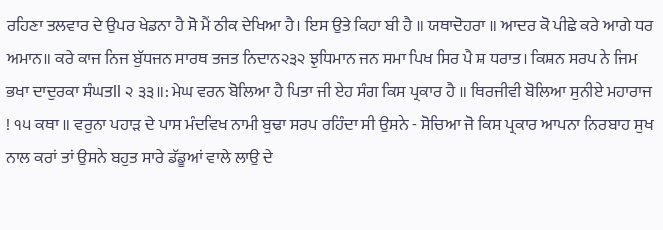ਰਹਿਣਾ ਤਲਵਾਰ ਦੇ ਉਪਰ ਖੇਡਨਾ ਹੈ ਸੋ ਮੈਂ ਠੀਕ ਦੇਖਿਆ ਹੈ। ਇਸ ਉਤੇ ਕਿਹਾ ਬੀ ਹੈ ॥ ਯਥਾਦੋਹਰਾ ॥ ਆਦਰ ਕੋ ਪੀਛੇ ਕਰੇ ਆਗੇ ਧਰ ਅਮਾਨ॥ ਕਰੇ ਕਾਜ ਨਿਜ ਬੁੱਧਜਨ ਸਾਰਥ ਤਜਤ ਨਿਦਾਨ੨੩੨ ਝੁਧਿਮਾਨ ਜਨ ਸਮਾ ਪਿਖ ਸਿਰ ਪੈ ਸ਼ ਧਰਾਤ। ਕਿਸ਼ਨ ਸਰਪ ਨੇ ਜਿਮ ਭਖਾ ਦਾਦੁਰਕਾ ਸੰਘਤll ੨ ੩੩॥: ਮੇਘ ਵਰਨ ਬੋਲਿਆ ਹੈ ਪਿਤਾ ਜੀ ਏਹ ਸੰਗ ਕਿਸ ਪ੍ਰਕਾਰ ਹੈ ॥ ਥਿਰਜੀਵੀ ਬੋਲਿਆ ਸੁਨੀਏ ਮਹਾਰਾਜ ! ੧੫ ਕਥਾ ॥ ਵਰੁਨਾ ਪਹਾੜ ਦੇ ਪਾਸ ਮੰਦਵਿਖ ਨਾਮੀ ਬੁਢਾ ਸਰਪ ਰਹਿੰਦਾ ਸੀ ਉਸਨੇ - ਸੋਚਿਆ ਜੋ ਕਿਸ ਪ੍ਰਕਾਰ ਆਪਨਾ ਨਿਰਬਾਹ ਸੁਖ ਨਾਲ ਕਰਾਂ ਤਾਂ ਉਸਨੇ ਬਹੁਤ ਸਾਰੇ ਡੱਡੂਆਂ ਵਾਲੇ ਲਾਉ ਦੇ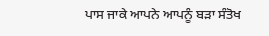ਪਾਸ ਜਾਕੇ ਆਪਨੇ ਆਪਨੂੰ ਬੜਾ ਸੰਤੋਖ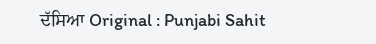ਦੱਸਿਆ Original : Punjabi Sahit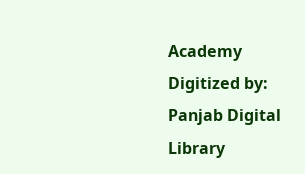Academy Digitized by: Panjab Digital Library